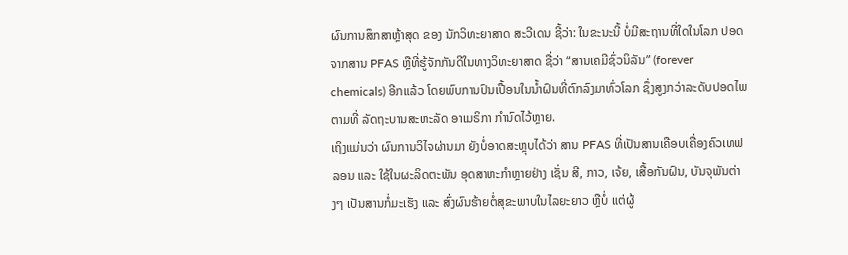ຜົນການສຶກສາຫຼ້າສຸດ ຂອງ ນັກວິທະຍາສາດ ສະວີເດນ ຊີ້ວ່າ: ໃນຂະນະນີ້ ບໍ່ມີສະຖານທີ່ໃດໃນໂລກ ປອດຈາກສານ PFAS ຫຼືທີ່ຮູ້ຈັກກັນດີໃນທາງວິທະຍາສາດ ຊື່ວ່າ “ສານເຄມີຊົ່ວນິລັນ” (forever chemicals) ອີກແລ້ວ ໂດຍພົບການປົນເປື້ອນໃນນໍ້າຝົນທີ່ຕົກລົງມາທົ່ວໂລກ ຊຶ່ງສູງກວ່າລະດັບປອດໄພຕາມທີ່ ລັດຖະບານສະຫະລັດ ອາເມຣິກາ ກໍານົດໄວ້ຫຼາຍ.
ເຖິງແມ່ນວ່າ ຜົນການວິໄຈຜ່ານມາ ຍັງບໍ່ອາດສະຫຼຸບໄດ້ວ່າ ສານ PFAS ທີ່ເປັນສານເຄືອບເຄື່ອງຄົວເທຟລອນ ແລະ ໃຊ້ໃນຜະລິດຕະພັນ ອຸດສາຫະກໍາຫຼາຍຢ່າງ ເຊັ່ນ ສີ, ກາວ, ເຈ້ຍ, ເສື້ອກັນຝົນ, ບັນຈຸພັນຕ່າງໆ ເປັນສານກໍ່ມະເຮັງ ແລະ ສົ່ງຜົນຮ້າຍຕໍ່ສຸຂະພາບໃນໄລຍະຍາວ ຫຼືບໍ່ ແຕ່ຜູ້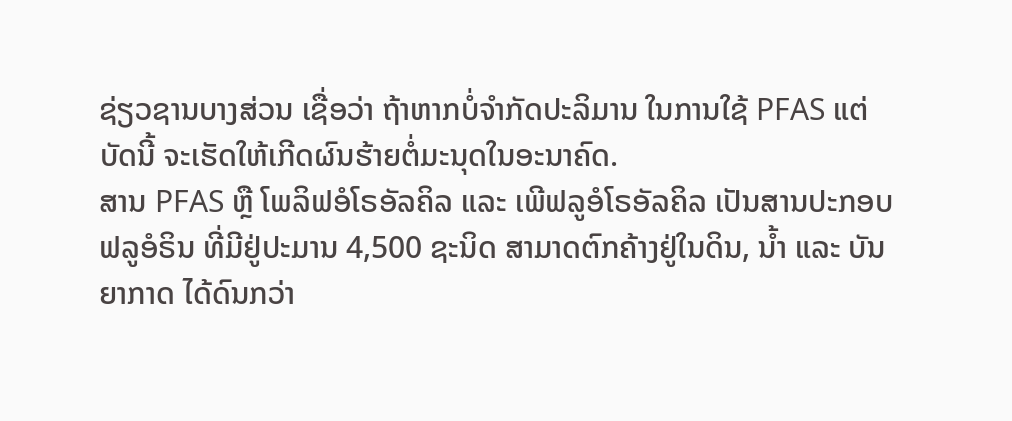ຊ່ຽວຊານບາງສ່ວນ ເຊື່ອວ່າ ຖ້າຫາກບໍ່ຈໍາກັດປະລິມານ ໃນການໃຊ້ PFAS ແຕ່ບັດນີ້ ຈະເຮັດໃຫ້ເກີດຜົນຮ້າຍຕໍ່ມະນຸດໃນອະນາຄົດ.
ສານ PFAS ຫຼື ໂພລິຟອໍໂຣອັລຄິລ ແລະ ເພີຟລູອໍໂຣອັລຄິລ ເປັນສານປະກອບ ຟລູອໍຣິນ ທີ່ມີຢູ່ປະມານ 4,500 ຊະນິດ ສາມາດຕົກຄ້າງຢູ່ໃນດິນ, ນໍ້າ ແລະ ບັນຍາກາດ ໄດ້ດົນກວ່າ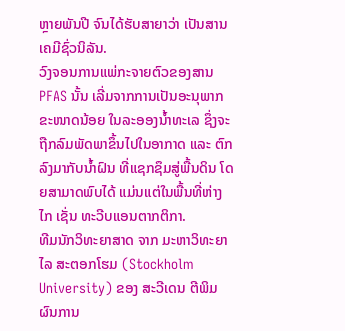ຫຼາຍພັນປີ ຈົນໄດ້ຮັບສາຍາວ່າ ເປັນສານເຄມີຊົ່ວນິລັນ.
ວົງຈອນການແພ່ກະຈາຍຕົວຂອງສານ PFAS ນັ້ນ ເລີ່ມຈາກການເປັນອະນຸພາກຂະໜາດນ້ອຍ ໃນລະອອງນໍ້າທະເລ ຊຶ່ງຈະຖືກລົມພັດພາຂຶ້ນໄປໃນອາກາດ ແລະ ຕົກລົງມາກັບນໍ້າຝົນ ທີ່ແຊກຊຶມສູ່ພື້ນດິນ ໂດຍສາມາດພົບໄດ້ ແມ່ນແຕ່ໃນພື້ນທີ່ຫ່າງໄກ ເຊັ່ນ ທະວີບແອນຕາກຕິກາ.
ທີມນັກວິທະຍາສາດ ຈາກ ມະຫາວິທະຍາໄລ ສະຕອກໂຮມ (Stockholm University) ຂອງ ສະວີເດນ ຕີພິມຜົນການ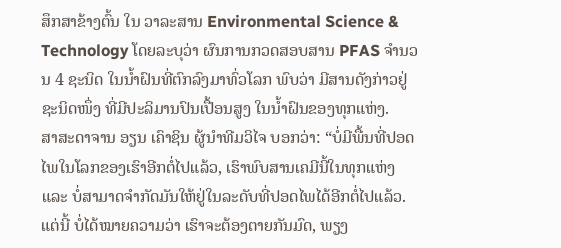ສຶກສາຂ້າງຕົ້ນ ໃນ ວາລະສານ Environmental Science & Technology ໂດຍລະບຸວ່າ ຜົນການກວດສອບສານ PFAS ຈໍານວນ 4 ຊະນິດ ໃນນໍ້າຝົນທີ່ຕົກລົງມາທົ່ວໂລກ ພົບວ່າ ມີສານດັງກ່າວຢູ່ຊະນິດໜຶ່ງ ທີ່ມີປະລິມານປົນເປື້ອນສູງ ໃນນໍ້າຝົນຂອງທຸກແຫ່ງ.
ສາສະດາຈານ ອຽນ ເຄົາຊິນ ຜູ້ນໍາທີມວິໄຈ ບອກວ່າ: “ບໍ່ມີພື້ນທີ່ປອດໄພໃນໂລກຂອງເຮົາອີກຕໍ່ໄປແລ້ວ, ເຮົາພົບສານເຄມີນີ້ໃນທຸກແຫ່ງ ແລະ ບໍ່ສາມາດຈໍາກັດມັນໃຫ້ຢູ່ໃນລະດັບທີ່ປອດໄພໄດ້ອີກຕໍ່ໄປແລ້ວ. ແຕ່ນີ້ ບໍ່ໄດ້ໝາຍຄວາມວ່າ ເຮົາຈະຕ້ອງຕາຍກັນມົດ, ພຽງ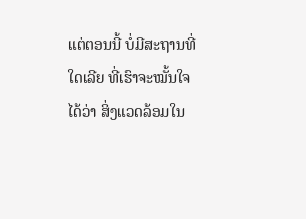ແຕ່ຕອນນີ້ ບໍ່ມີສະຖານທີ່ໃດເລີຍ ທີ່ເຮົາຈະໝັ້ນໃຈໄດ້ວ່າ ສິ່ງແວດລ້ອມໃນ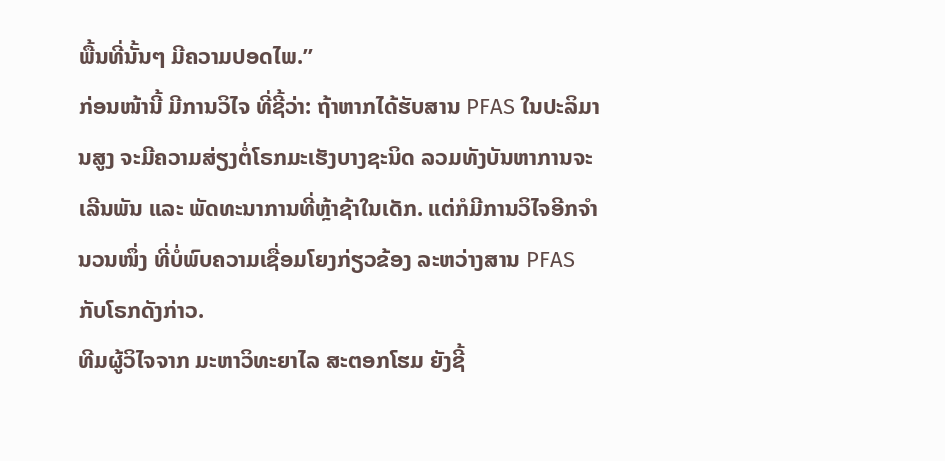ພື້ນທີ່ນັ້ນໆ ມີຄວາມປອດໄພ.”
ກ່ອນໜ້ານີ້ ມີການວິໄຈ ທີ່ຊີ້ວ່າ: ຖ້າຫາກໄດ້ຮັບສານ PFAS ໃນປະລິມານສູງ ຈະມີຄວາມສ່ຽງຕໍ່ໂຣກມະເຮັງບາງຊະນິດ ລວມທັງບັນຫາການຈະເລີນພັນ ແລະ ພັດທະນາການທີ່ຫຼ້າຊ້າໃນເດັກ. ແຕ່ກໍມີການວິໄຈອີກຈໍານວນໜຶ່ງ ທີ່ບໍ່ພົບຄວາມເຊື່ອມໂຍງກ່ຽວຂ້ອງ ລະຫວ່າງສານ PFAS ກັບໂຣກດັງກ່າວ.
ທີມຜູ້ວິໄຈຈາກ ມະຫາວິທະຍາໄລ ສະຕອກໂຮມ ຍັງຊີ້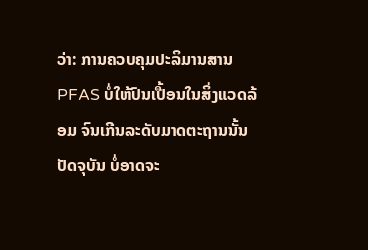ວ່າ: ການຄວບຄຸມປະລິມານສານ PFAS ບໍ່ໃຫ້ປົນເປື້ອນໃນສິ່ງແວດລ້ອມ ຈົນເກີນລະດັບມາດຕະຖານນັ້ນ ປັດຈຸບັນ ບໍ່ອາດຈະ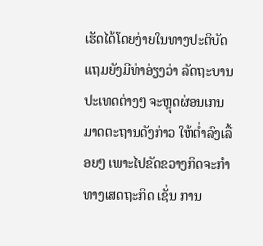ເຮັດໄດ້ໂດຍງ່າຍໃນທາງປະຕິບັດ ແຖມຍັງມີທ່າອ່ຽງວ່າ ລັດຖະບານປະເທດຕ່າງໆ ຈະຫຼຸດຜ່ອນເກນມາດຕະຖານດັງກ່າວ ໃຫ້ຕໍ່າລົງເລື້ອຍໆ ເພາະໄປຂັດຂວາງກິດຈະກໍາທາງເສດຖະກິດ ເຊັ່ນ ການ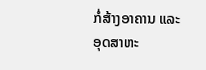ກໍ່ສ້າງອາຄານ ແລະ ອຸດສາຫະ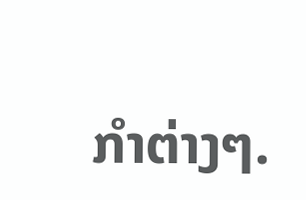ກໍາຕ່າງໆ.